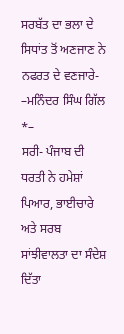ਸਰਬੱਤ ਦਾ ਭਲਾ ਦੇ ਸਿਧਾਂਤ ਤੋਂ ਅਣਜਾਣ ਨੇ ਨਫਰਤ ਦੇ ਵਣਜਾਰੇ-
–ਮਨਿੰਦਰ ਸਿੰਘ ਗਿੱਲ *–
ਸਰੀ- ਪੰਜਾਬ ਦੀ ਧਰਤੀ ਨੇ ਹਮੇਸ਼ਾਂ ਪਿਆਰ, ਭਾਈਚਾਰੇ ਅਤੇ ਸਰਬ ਸਾਂਝੀਵਾਲਤਾ ਦਾ ਸੰਦੇਸ਼ ਦਿੱਤਾ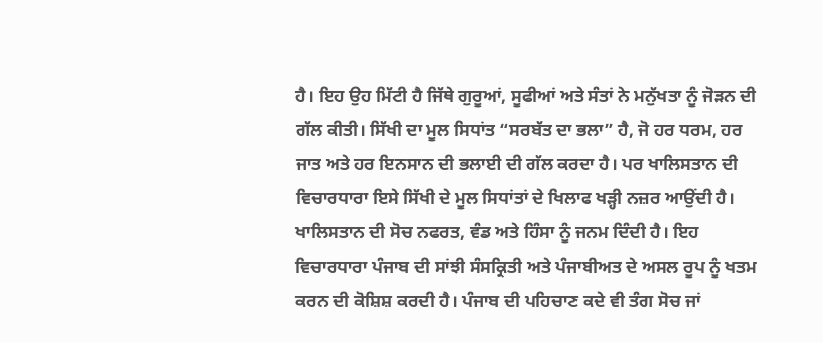ਹੈ। ਇਹ ਉਹ ਮਿੱਟੀ ਹੈ ਜਿੱਥੇ ਗੁਰੂਆਂ, ਸੂਫੀਆਂ ਅਤੇ ਸੰਤਾਂ ਨੇ ਮਨੁੱਖਤਾ ਨੂੰ ਜੋੜਨ ਦੀ ਗੱਲ ਕੀਤੀ। ਸਿੱਖੀ ਦਾ ਮੂਲ ਸਿਧਾਂਤ “ਸਰਬੱਤ ਦਾ ਭਲਾ” ਹੈ, ਜੋ ਹਰ ਧਰਮ, ਹਰ ਜਾਤ ਅਤੇ ਹਰ ਇਨਸਾਨ ਦੀ ਭਲਾਈ ਦੀ ਗੱਲ ਕਰਦਾ ਹੈ। ਪਰ ਖਾਲਿਸਤਾਨ ਦੀ ਵਿਚਾਰਧਾਰਾ ਇਸੇ ਸਿੱਖੀ ਦੇ ਮੂਲ ਸਿਧਾਂਤਾਂ ਦੇ ਖਿਲਾਫ ਖੜ੍ਹੀ ਨਜ਼ਰ ਆਉਂਦੀ ਹੈ।
ਖਾਲਿਸਤਾਨ ਦੀ ਸੋਚ ਨਫਰਤ, ਵੰਡ ਅਤੇ ਹਿੰਸਾ ਨੂੰ ਜਨਮ ਦਿੰਦੀ ਹੈ। ਇਹ ਵਿਚਾਰਧਾਰਾ ਪੰਜਾਬ ਦੀ ਸਾਂਝੀ ਸੰਸਕ੍ਰਿਤੀ ਅਤੇ ਪੰਜਾਬੀਅਤ ਦੇ ਅਸਲ ਰੂਪ ਨੂੰ ਖਤਮ ਕਰਨ ਦੀ ਕੋਸ਼ਿਸ਼ ਕਰਦੀ ਹੈ। ਪੰਜਾਬ ਦੀ ਪਹਿਚਾਣ ਕਦੇ ਵੀ ਤੰਗ ਸੋਚ ਜਾਂ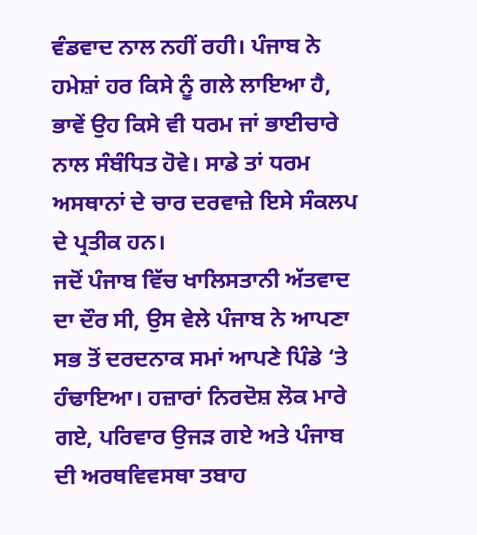ਵੰਡਵਾਦ ਨਾਲ ਨਹੀਂ ਰਹੀ। ਪੰਜਾਬ ਨੇ ਹਮੇਸ਼ਾਂ ਹਰ ਕਿਸੇ ਨੂੰ ਗਲੇ ਲਾਇਆ ਹੈ, ਭਾਵੇਂ ਉਹ ਕਿਸੇ ਵੀ ਧਰਮ ਜਾਂ ਭਾਈਚਾਰੇ ਨਾਲ ਸੰਬੰਧਿਤ ਹੋਵੇ। ਸਾਡੇ ਤਾਂ ਧਰਮ ਅਸਥਾਨਾਂ ਦੇ ਚਾਰ ਦਰਵਾਜ਼ੇ ਇਸੇ ਸੰਕਲਪ ਦੇ ਪ੍ਰਤੀਕ ਹਨ।
ਜਦੋਂ ਪੰਜਾਬ ਵਿੱਚ ਖਾਲਿਸਤਾਨੀ ਅੱਤਵਾਦ ਦਾ ਦੌਰ ਸੀ, ਉਸ ਵੇਲੇ ਪੰਜਾਬ ਨੇ ਆਪਣਾ ਸਭ ਤੋਂ ਦਰਦਨਾਕ ਸਮਾਂ ਆਪਣੇ ਪਿੰਡੇ ‘ਤੇ ਹੰਢਾਇਆ। ਹਜ਼ਾਰਾਂ ਨਿਰਦੋਸ਼ ਲੋਕ ਮਾਰੇ ਗਏ, ਪਰਿਵਾਰ ਉਜੜ ਗਏ ਅਤੇ ਪੰਜਾਬ ਦੀ ਅਰਥਵਿਵਸਥਾ ਤਬਾਹ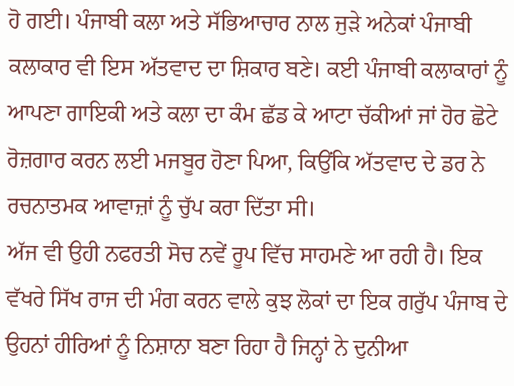ਹੋ ਗਈ। ਪੰਜਾਬੀ ਕਲਾ ਅਤੇ ਸੱਭਿਆਚਾਰ ਨਾਲ ਜੁੜੇ ਅਨੇਕਾਂ ਪੰਜਾਬੀ ਕਲਾਕਾਰ ਵੀ ਇਸ ਅੱਤਵਾਦ ਦਾ ਸ਼ਿਕਾਰ ਬਣੇ। ਕਈ ਪੰਜਾਬੀ ਕਲਾਕਾਰਾਂ ਨੂੰ ਆਪਣਾ ਗਾਇਕੀ ਅਤੇ ਕਲਾ ਦਾ ਕੰਮ ਛੱਡ ਕੇ ਆਟਾ ਚੱਕੀਆਂ ਜਾਂ ਹੋਰ ਛੋਟੇ ਰੋਜ਼ਗਾਰ ਕਰਨ ਲਈ ਮਜਬੂਰ ਹੋਣਾ ਪਿਆ, ਕਿਉਂਕਿ ਅੱਤਵਾਦ ਦੇ ਡਰ ਨੇ ਰਚਨਾਤਮਕ ਆਵਾਜ਼ਾਂ ਨੂੰ ਚੁੱਪ ਕਰਾ ਦਿੱਤਾ ਸੀ।
ਅੱਜ ਵੀ ਉਹੀ ਨਫਰਤੀ ਸੋਚ ਨਵੇਂ ਰੂਪ ਵਿੱਚ ਸਾਹਮਣੇ ਆ ਰਹੀ ਹੈ। ਇਕ ਵੱਖਰੇ ਸਿੱਖ ਰਾਜ ਦੀ ਮੰਗ ਕਰਨ ਵਾਲੇ ਕੁਝ ਲੋਕਾਂ ਦਾ ਇਕ ਗਰੁੱਪ ਪੰਜਾਬ ਦੇ ਉਹਨਾਂ ਹੀਰਿਆਂ ਨੂੰ ਨਿਸ਼ਾਨਾ ਬਣਾ ਰਿਹਾ ਹੈ ਜਿਨ੍ਹਾਂ ਨੇ ਦੁਨੀਆ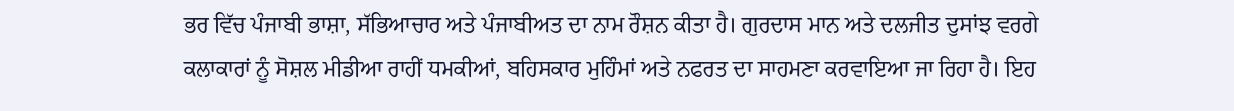ਭਰ ਵਿੱਚ ਪੰਜਾਬੀ ਭਾਸ਼ਾ, ਸੱਭਿਆਚਾਰ ਅਤੇ ਪੰਜਾਬੀਅਤ ਦਾ ਨਾਮ ਰੌਸ਼ਨ ਕੀਤਾ ਹੈ। ਗੁਰਦਾਸ ਮਾਨ ਅਤੇ ਦਲਜੀਤ ਦੁਸਾਂਝ ਵਰਗੇ ਕਲਾਕਾਰਾਂ ਨੂੰ ਸੋਸ਼ਲ ਮੀਡੀਆ ਰਾਹੀਂ ਧਮਕੀਆਂ, ਬਹਿਸਕਾਰ ਮੁਹਿੰਮਾਂ ਅਤੇ ਨਫਰਤ ਦਾ ਸਾਹਮਣਾ ਕਰਵਾਇਆ ਜਾ ਰਿਹਾ ਹੈ। ਇਹ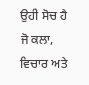ਉਹੀ ਸੋਚ ਹੈ ਜੋ ਕਲਾ, ਵਿਚਾਰ ਅਤੇ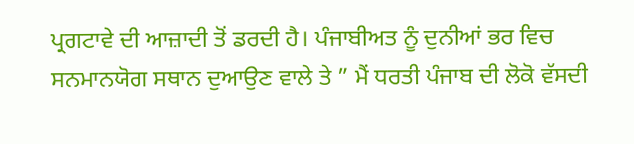ਪ੍ਰਗਟਾਵੇ ਦੀ ਆਜ਼ਾਦੀ ਤੋਂ ਡਰਦੀ ਹੈ। ਪੰਜਾਬੀਅਤ ਨੂੰ ਦੁਨੀਆਂ ਭਰ ਵਿਚ ਸਨਮਾਨਯੋਗ ਸਥਾਨ ਦੁਆਉਣ ਵਾਲੇ ਤੇ ” ਮੈਂ ਧਰਤੀ ਪੰਜਾਬ ਦੀ ਲੋਕੋ ਵੱਸਦੀ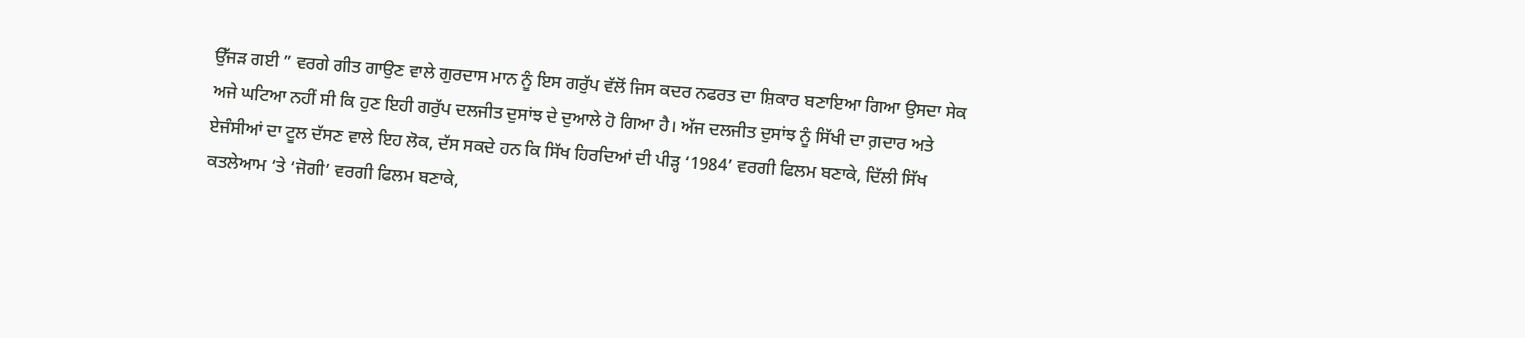ਉੱਜੜ ਗਈ ” ਵਰਗੇ ਗੀਤ ਗਾਉਣ ਵਾਲੇ ਗੁਰਦਾਸ ਮਾਨ ਨੂੰ ਇਸ ਗਰੁੱਪ ਵੱਲੋਂ ਜਿਸ ਕਦਰ ਨਫਰਤ ਦਾ ਸ਼ਿਕਾਰ ਬਣਾਇਆ ਗਿਆ ਉਸਦਾ ਸੇਕ ਅਜੇ ਘਟਿਆ ਨਹੀਂ ਸੀ ਕਿ ਹੁਣ ਇਹੀ ਗਰੁੱਪ ਦਲਜੀਤ ਦੁਸਾਂਝ ਦੇ ਦੁਆਲੇ ਹੋ ਗਿਆ ਹੈ। ਅੱਜ ਦਲਜੀਤ ਦੁਸਾਂਝ ਨੂੰ ਸਿੱਖੀ ਦਾ ਗ਼ਦਾਰ ਅਤੇ ਏਜੰਸੀਆਂ ਦਾ ਟੂਲ ਦੱਸਣ ਵਾਲੇ ਇਹ ਲੋਕ, ਦੱਸ ਸਕਦੇ ਹਨ ਕਿ ਸਿੱਖ ਹਿਰਦਿਆਂ ਦੀ ਪੀੜ੍ਹ ‘1984’ ਵਰਗੀ ਫਿਲਮ ਬਣਾਕੇ, ਦਿੱਲੀ ਸਿੱਖ ਕਤਲੇਆਮ ‘ਤੇ ‘ਜੋਗੀ’ ਵਰਗੀ ਫਿਲਮ ਬਣਾਕੇ,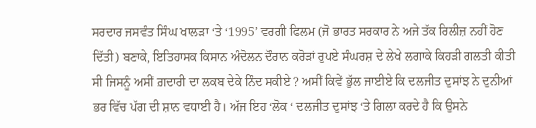ਸਰਦਾਰ ਜਸਵੰਤ ਸਿੰਘ ਖਾਲੜਾ ‘ਤੇ ‘1995’ ਵਰਗੀ ਫਿਲਮ (ਜੋ ਭਾਰਤ ਸਰਕਾਰ ਨੇ ਅਜੇ ਤੱਕ ਰਿਲੀਜ਼ ਨਹੀਂ ਹੋਣ ਦਿੱਤੀ) ਬਣਾਕੇ, ਇਤਿਹਾਸਕ ਕਿਸਾਨ ਅੰਦੋਲਨ ਦੌਰਾਨ ਕਰੋੜਾਂ ਰੁਪਏ ਸੰਘਰਸ਼ ਦੇ ਲੇਖੇ ਲਗਾਕੇ ਕਿਹੜੀ ਗਲਤੀ ਕੀਤੀ ਸੀ ਜਿਸਨੂੰ ਅਸੀਂ ਗ਼ਦਾਰੀ ਦਾ ਲਕਬ ਦੇਕੇ ਨਿੰਦ ਸਕੀਏ ? ਅਸੀਂ ਕਿਵੇਂ ਭੁੱਲ ਜਾਈਏ ਕਿ ਦਲਜੀਤ ਦੁਸਾਂਝ ਨੇ ਦੁਨੀਆਂ ਭਰ ਵਿੱਚ ਪੱਗ ਦੀ ਸ਼ਾਨ ਵਧਾਈ ਹੈ। ਅੱਜ ਇਹ ‘ਲੋਕ ‘ ਦਲਜੀਤ ਦੁਸਾਂਝ ‘ਤੇ ਗਿਲਾ ਕਰਦੇ ਹੈ ਕਿ ਉਸਨੇ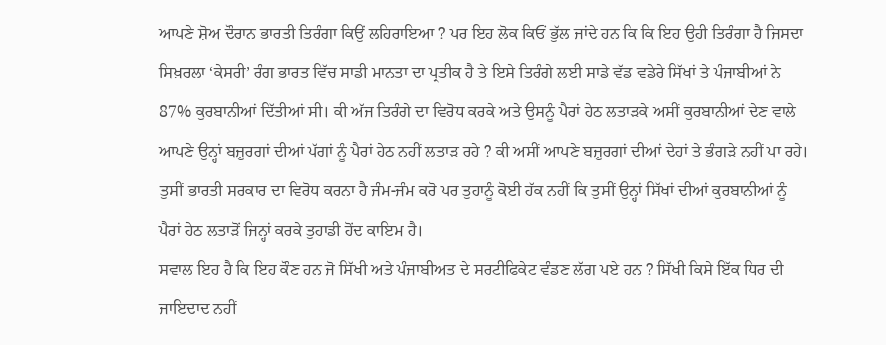ਆਪਣੇ ਸ਼ੋਅ ਦੌਰਾਨ ਭਾਰਤੀ ਤਿਰੰਗਾ ਕਿਉਂ ਲਹਿਰਾਇਆ ? ਪਰ ਇਹ ਲੋਕ ਕਿਓਂ ਭੁੱਲ ਜਾਂਦੇ ਹਨ ਕਿ ਕਿ ਇਹ ਉਹੀ ਤਿਰੰਗਾ ਹੈ ਜਿਸਦਾ ਸਿਖ਼ਰਲਾ ‘ਕੇਸਰੀ’ ਰੰਗ ਭਾਰਤ ਵਿੱਚ ਸਾਡੀ ਮਾਨਤਾ ਦਾ ਪ੍ਰਤੀਕ ਹੈ ਤੇ ਇਸੇ ਤਿਰੰਗੇ ਲਈ ਸਾਡੇ ਵੱਡ ਵਡੇਰੇ ਸਿੱਖਾਂ ਤੇ ਪੰਜਾਬੀਆਂ ਨੇ 87% ਕੁਰਬਾਨੀਆਂ ਦਿੱਤੀਆਂ ਸੀ। ਕੀ ਅੱਜ ਤਿਰੰਗੇ ਦਾ ਵਿਰੋਧ ਕਰਕੇ ਅਤੇ ਉਸਨੂੰ ਪੈਰਾਂ ਹੇਠ ਲਤਾੜਕੇ ਅਸੀਂ ਕੁਰਬਾਨੀਆਂ ਦੇਣ ਵਾਲੇ ਆਪਣੇ ਉਨ੍ਹਾਂ ਬਜ਼ੁਰਗਾਂ ਦੀਆਂ ਪੱਗਾਂ ਨੂੰ ਪੈਰਾਂ ਹੇਠ ਨਹੀਂ ਲਤਾੜ ਰਹੇ ? ਕੀ ਅਸੀਂ ਆਪਣੇ ਬਜ਼ੁਰਗਾਂ ਦੀਆਂ ਦੇਹਾਂ ਤੇ ਭੰਗੜੇ ਨਹੀਂ ਪਾ ਰਹੇ। ਤੁਸੀਂ ਭਾਰਤੀ ਸਰਕਾਰ ਦਾ ਵਿਰੋਧ ਕਰਨਾ ਹੈ ਜੰਮ-ਜੰਮ ਕਰੋ ਪਰ ਤੁਹਾਨੂੰ ਕੋਈ ਹੱਕ ਨਹੀਂ ਕਿ ਤੁਸੀਂ ਉਨ੍ਹਾਂ ਸਿੱਖਾਂ ਦੀਆਂ ਕੁਰਬਾਨੀਆਂ ਨੂੰ ਪੈਰਾਂ ਹੇਠ ਲਤਾੜੋਂ ਜਿਨ੍ਹਾਂ ਕਰਕੇ ਤੁਹਾਡੀ ਹੋਂਦ ਕਾਇਮ ਹੈ।
ਸਵਾਲ ਇਹ ਹੈ ਕਿ ਇਹ ਕੌਣ ਹਨ ਜੋ ਸਿੱਖੀ ਅਤੇ ਪੰਜਾਬੀਅਤ ਦੇ ਸਰਟੀਫਿਕੇਟ ਵੰਡਣ ਲੱਗ ਪਏ ਹਨ ? ਸਿੱਖੀ ਕਿਸੇ ਇੱਕ ਧਿਰ ਦੀ ਜਾਇਦਾਦ ਨਹੀਂ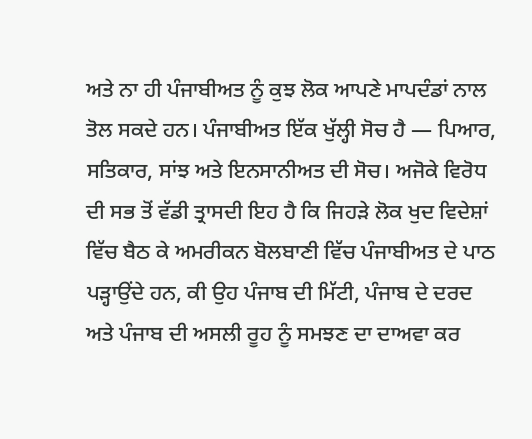ਅਤੇ ਨਾ ਹੀ ਪੰਜਾਬੀਅਤ ਨੂੰ ਕੁਝ ਲੋਕ ਆਪਣੇ ਮਾਪਦੰਡਾਂ ਨਾਲ ਤੋਲ ਸਕਦੇ ਹਨ। ਪੰਜਾਬੀਅਤ ਇੱਕ ਖੁੱਲ੍ਹੀ ਸੋਚ ਹੈ — ਪਿਆਰ, ਸਤਿਕਾਰ, ਸਾਂਝ ਅਤੇ ਇਨਸਾਨੀਅਤ ਦੀ ਸੋਚ। ਅਜੋਕੇ ਵਿਰੋਧ ਦੀ ਸਭ ਤੋਂ ਵੱਡੀ ਤ੍ਰਾਸਦੀ ਇਹ ਹੈ ਕਿ ਜਿਹੜੇ ਲੋਕ ਖੁਦ ਵਿਦੇਸ਼ਾਂ ਵਿੱਚ ਬੈਠ ਕੇ ਅਮਰੀਕਨ ਬੋਲਬਾਣੀ ਵਿੱਚ ਪੰਜਾਬੀਅਤ ਦੇ ਪਾਠ ਪੜ੍ਹਾਉਂਦੇ ਹਨ, ਕੀ ਉਹ ਪੰਜਾਬ ਦੀ ਮਿੱਟੀ, ਪੰਜਾਬ ਦੇ ਦਰਦ ਅਤੇ ਪੰਜਾਬ ਦੀ ਅਸਲੀ ਰੂਹ ਨੂੰ ਸਮਝਣ ਦਾ ਦਾਅਵਾ ਕਰ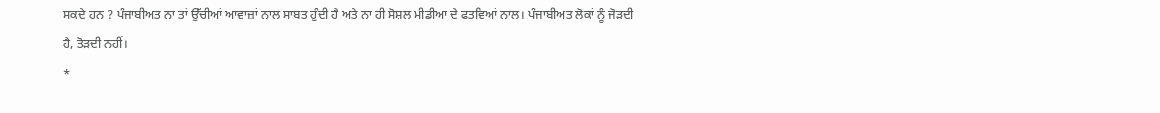ਸਕਦੇ ਹਨ ? ਪੰਜਾਬੀਅਤ ਨਾ ਤਾਂ ਉੱਚੀਆਂ ਆਵਾਜ਼ਾਂ ਨਾਲ ਸਾਬਤ ਹੁੰਦੀ ਹੈ ਅਤੇ ਨਾ ਹੀ ਸੋਸ਼ਲ ਮੀਡੀਆ ਦੇ ਫਤਵਿਆਂ ਨਾਲ। ਪੰਜਾਬੀਅਤ ਲੋਕਾਂ ਨੂੰ ਜੋੜਦੀ ਹੈ, ਤੋੜਦੀ ਨਹੀਂ।
*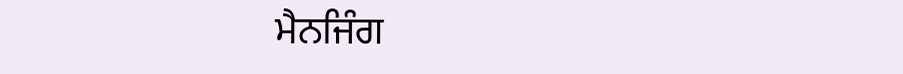ਮੈਨਜਿੰਗ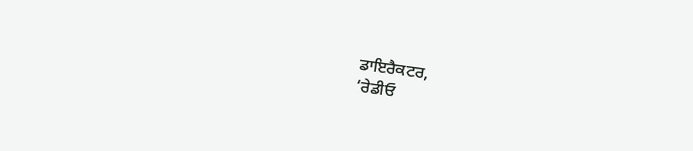ਡਾਇਰੈਕਟਰ,
‘ਰੇਡੀਓ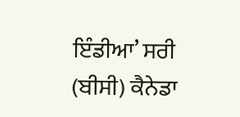ਇੰਡੀਆ’ ਸਰੀ (ਬੀਸੀ) ਕੈਨੇਡਾ